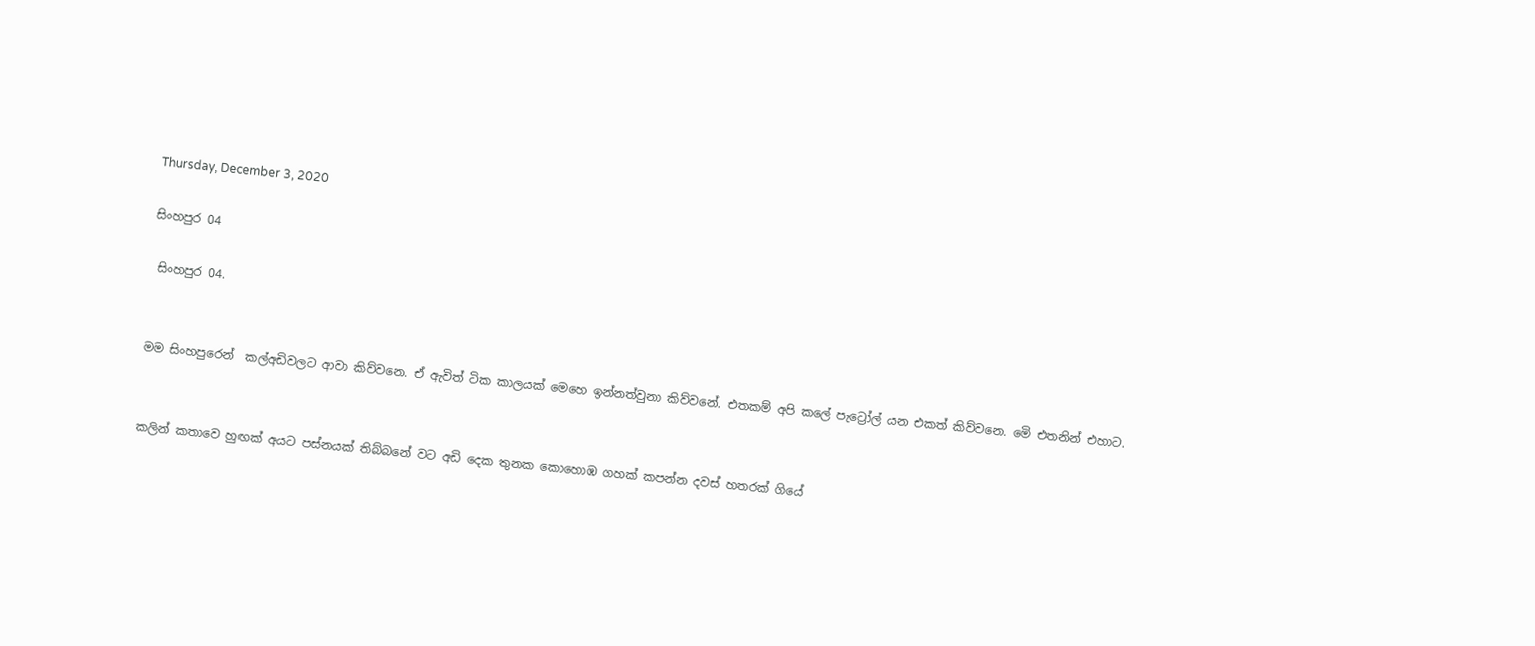Thursday, December 3, 2020

සිංහපුර 04

 සිංහපුර 04.


මම සිංහපුරෙන්  කල්අඩිවලට ආවා කිව්වනෙ. ඒ ඇවිත් ටික කාලයක් මෙහෙ ඉන්නත්වුනා කිව්වනේ. එතකම් අපි කලේ පැට්‍රෝල් යන එකත් කිව්වනෙ. මෙි එතනින් එහාට.


කලින් කතාවෙ හුඟක් අයට පස්නයක් තිබ්බනේ වට අඩි දෙක තුනක කොහොඹ ගහක් කපන්න දවස් හතරක් ගියේ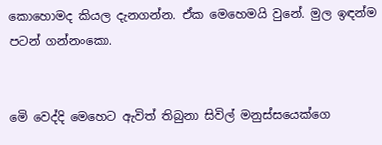කොහොමද කියල දැනගන්න. ඒක මෙහෙමයි වුනේ. මුල ඉඳන්ම පටන් ගන්නංකො.


මෙි වෙද්දි මෙහෙට ඇවිත් තිබුනා සිවිල් මනුස්සයෙක්ගෙ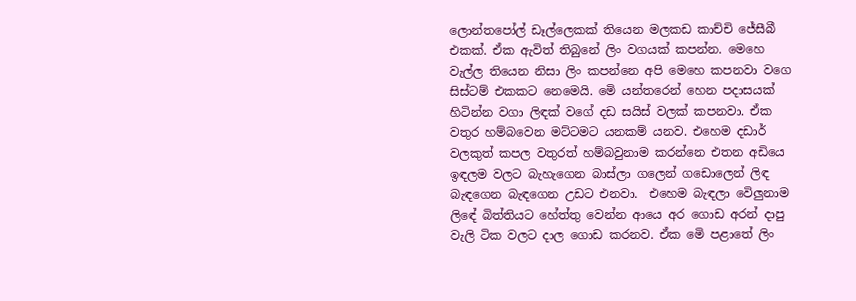ලොන්තපෝල් ඩෑල්ලෙකක් තියෙන මලකඩ කාච්චි ජේසීබී එකක්. ඒක ඇවිත් තිබුනේ ලිං වගයක් කපන්න. මෙහෙ වැල්ල තියෙන නිසා ලිං කපන්නෙ අපි මෙහෙ කපනවා වගෙ සිස්ටම් එකකට නෙමෙයි. මෙි යන්තරෙන් හෙන පදාසයක් හිටින්න වගා ලිඳක් වගේ දඩ සයිස් වලක් කපනවා. ඒක වතුර හම්බවෙන මට්ටමට යනකම් යනව. එහෙම දඩාර් වලකුත් කපල වතුරත් හම්බවුනාම කරන්නෙ එතන අඩියෙ ඉඳලම වලට බැහැගෙන බාස්ලා ගලෙන් ගඩොලෙන් ලිඳ බැඳගෙන බැඳගෙන උඩට එනවා.  එහෙම බැඳලා වෙිලුනාම ලිඳේ බිත්තියට හේත්තු වෙන්න ආයෙ අර ගොඩ අරන් දාපු වැලි ටික වලට දාල ගොඩ කරනව. ඒක මෙි පළාතේ ලිං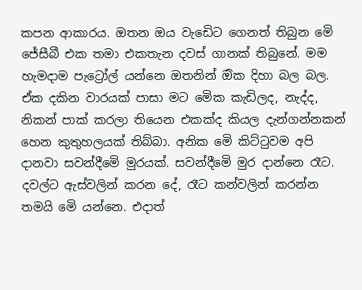කපන ආකාරය. ඔතන ඔය වැඩෙිට ගෙනත් තිබුන මෙි ජේසීබී එක තමා එකතැන දවස් ගානක් තිබුනේ. මම හැමදාම පැට්‍රෝල් යන්නෙ ඔතනින් ඔික දිහා බල බල. ඒක දකින වාරයක් පාසා මට මෙික කැඩිලද, නැද්ද, නිකන් පාක් කරලා තියෙන එකක්ද කියල දැන්ගන්නකන්  හෙන කුතුහලයක් තිබ්බා. අනික මෙි කිට්ටුවම අපි දානවා සවන්දීමෙි මුරයක්. සවන්දීමෙි මුර දාන්නෙ රෑට. දවල්ට ඇස්වලින් කරන දේ, රෑට කන්වලින් කරන්න තමයි මෙි යන්නෙ. එදාත්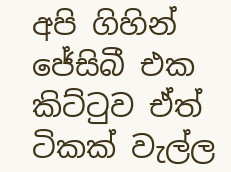අපි ගිහින් ජේසිබී එක කිට්ටුව ඒත් ටිකක් වැල්ල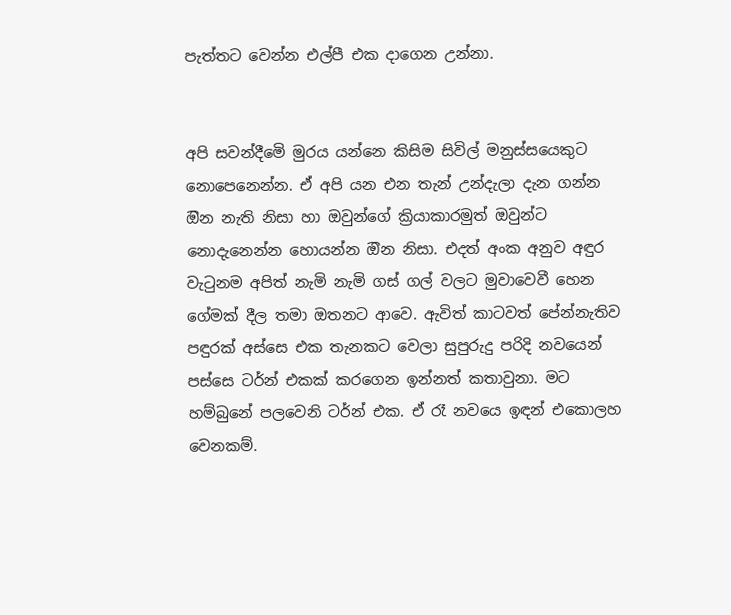පැත්තට වෙන්න එල්පී එක දාගෙන උන්නා.


අපි සවන්දීමෙි මුරය යන්නෙ කිසිම සිවිල් මනුස්සයෙකුට නොපෙනෙන්න. ඒ අපි යන එන තැන් උන්දැලා දැන ගන්න ඔින නැති නිසා හා ඔවුන්ගේ ක්‍රියාකාරමුත් ඔවුන්ට නොදැනෙන්න හොයන්න ඔින නිසා. එදත් අංක අනුව අඳුර වැටුනම අපිත් නැමි නැමි ගස් ගල් වලට මුවාවෙවී හෙන ගේමක් දීල තමා ඔතනට ආවෙ. ඇවිත් කාටවත් පේන්නැතිව පඳුරක් අස්සෙ එක තැනකට වෙලා සුපුරුදු පරිදි නවයෙන් පස්සෙ ටර්න් එකක් කරගෙන ඉන්නත් කතාවුනා. මට හම්බුනේ පලවෙනි ටර්න් එක. ඒ රෑ නවයෙ ඉඳන් එකොලහ වෙනකම්.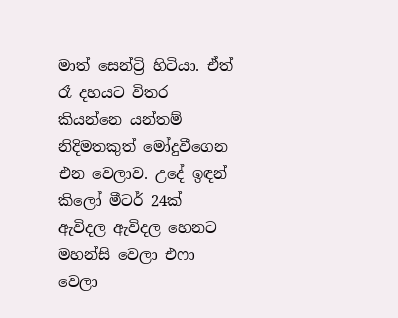මාත් සෙන්ට්‍රි හිටියා. ඒත් රෑ දහයට විතර කියන්නෙ යන්තම් නිදිමතකුත් මෝදුවීගෙන එන වෙලාව. උදේ ඉඳන් කිලෝ මීටර් 24ක් ඇවිදල ඇවිදල හෙනට මහන්සි වෙලා එෆා වෙලා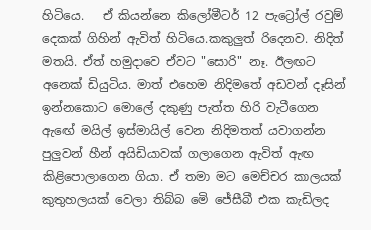හිටියෙ.   ඒ කියන්නෙ කිලෝමීටර් 12 පැට්‍රෝල් රවුම් දෙකක් ගිහින් ඇවිත් හිටියෙ.කකුලුත් රිදෙනව. නිදිත් මතයි. ඒත් හමුදාවෙ ඒවට "සොරි" නෑ. ඊලඟට අනෙක් ඩියුටිය. මාත් එහෙම නිදිමතේ අඩවන් දෑසින් ඉන්නකොට මොලේ දකුණු පැත්ත හිරි වැටීගෙන ඇඟේ මයිල් ඉස්මායිල් වෙන නිදිමතත් යවාගන්න පුලුවන් හීන් අයිඩියාවක් ගලාගෙන ඇවිත් ඇඟ කිළිපොලාගෙන ගියා. ඒ තමා මට මෙච්චර කාලයක් කුතුහලයක් වෙලා තිබ්බ මෙි ජේසීබී එක කැඩිලද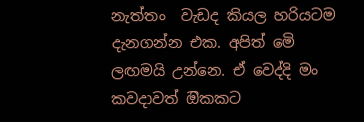නැත්තං  වැඩද කියල හරියටම දැනගන්න එක. අපිත් මෙි ලඟමයි උන්නෙ. ඒ වෙද්දි මං කවදාවත් ඔිකකට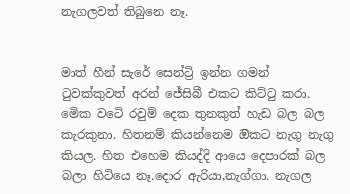නැගලවත් තිබුනෙ නෑ.


මාත් හීන් සැරේ සෙන්ට්‍රි ඉන්න ගමන් ටුවක්කුවත් අරන් ජේසිබී එකට කිට්ටු කරා. මෙික වටෙි රවුම් දෙක තුනකුත් හැඩ බල බල කැරකුනා. හිතනම් කියන්නෙම ඔිකට නැගු නැගු කියල. හිත එහෙම කියද්දි ආයෙ දෙපාරක් බල බලා හිටියෙ නෑ.දොර ඇරියා,නැග්ගා. නැගල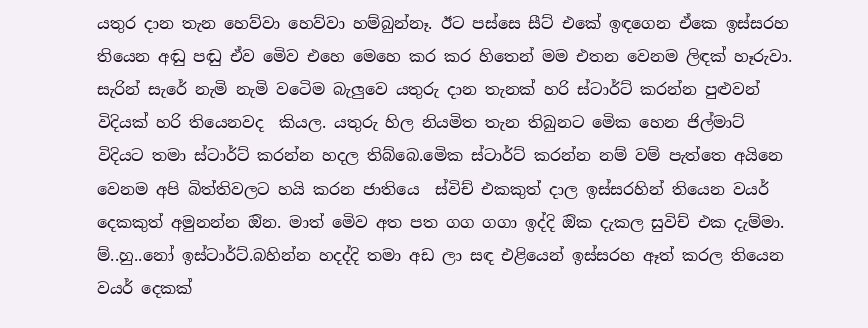යතුර දාන තැන හෙව්වා හෙව්වා හම්බුන්නෑ. ඊට පස්සෙ සීට් එකේ ඉඳගෙන ඒකෙ ඉස්සරහ තියෙන අඬු පඬු ඒව මෙිව එහෙ මෙහෙ කර කර හිතෙන් මම එතන වෙනම ලිඳක් හෑරුවා. සැරින් සැරේ නැමි නැමි වටෙිම බැලුවෙ යතුරු දාන තැනක් හරි ස්ටාර්ට් කරන්න පුළුවන් විදියක් හරි තියෙනවද  කියල. යතුරු හිල නියමිත තැන තිබුනට මෙික හෙන ජිල්මාට් විදියට තමා ස්ටාර්ට් කරන්න හදල තිබ්බෙ.මෙික ස්ටාර්ට් කරන්න නම් වම් පැත්තෙ අයිනෙ වෙනම අපි බිත්තිවලට හයි කරන ජාතියෙ  ස්විච් එකකුත් දාල ඉස්සරහින් තියෙන වයර් දෙකකුත් අමුනන්න ඔින. මාත් මෙිව අත පත ගග ගගා ඉද්දි ඔික දැකල සුවිච් එක දැම්මා. ම්..හු..නෝ ඉස්ටාර්ට්.බහින්න හදද්දි තමා අඩ ලා සඳ එළියෙන් ඉස්සරහ ඈත් කරල තියෙන වයර් දෙකක්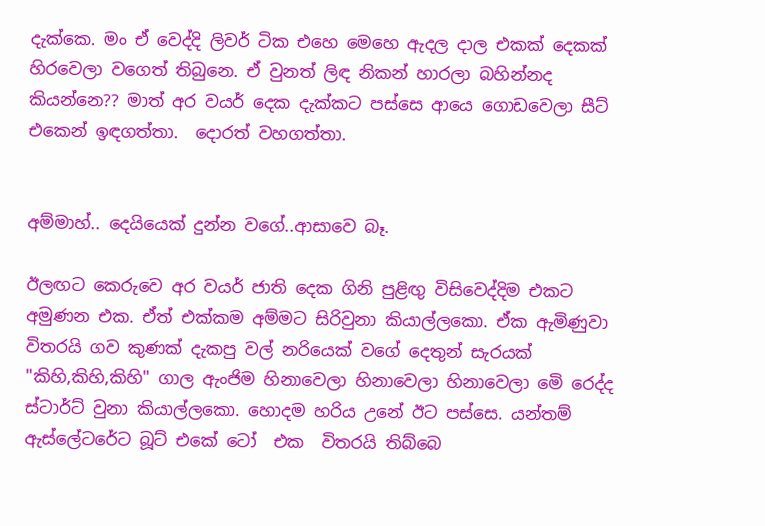දැක්කෙ. මං ඒ වෙද්දි ලිවර් ටික එහෙ මෙහෙ ඇදල දාල එකක් දෙකක් හිරවෙලා වගෙත් තිබුනෙ. ඒ වුනත් ලිඳ නිකන් හාරලා බහින්නද කියන්නෙ?? මාත් අර වයර් දෙක දැක්කට පස්සෙ ආයෙ ගොඩවෙලා සීට් එකෙන් ඉඳගත්තා.  දොරත් වහගත්තා.


අම්මාහ්.. දෙයියෙක් දුන්න වගේ..ආසාවෙ බෑ.

ඊලඟට කෙරුවෙ අර වයර් ජාති දෙක ගිනි පුළිඟු විසිවෙද්දිම එකට අමුණන එක. ඒත් එක්කම අම්මට සිරිවුනා කියාල්ලකො. ඒක ඇමිණුවා විතරයි ගව කුණක් දැකපු වල් නරියෙක් වගේ දෙතුන් සැරයක් "කිහි,කිහි,කිහි" ගාල ඇංජිම හිනාවෙලා හිනාවෙලා හිනාවෙලා මෙි රෙද්ද ස්ටාර්ට් වුනා කියාල්ලකො. හොදම හරිය උනේ ඊට පස්සෙ. යන්තම් ඇස්ලේටරේට බූට් එකේ ටෝ  එක  විතරයි තිබ්බෙ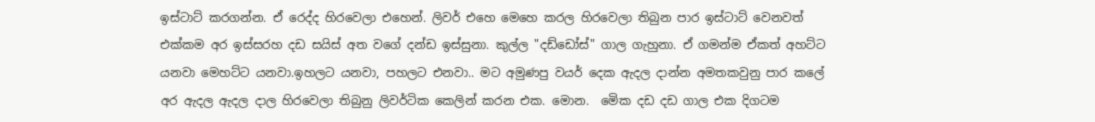ඉස්ටාට් කරගන්න. ඒ රෙද්ද හිරවෙලා එහෙන්. ලිවර් එහෙ මෙහෙ කරල හිරවෙලා තිබුන පාර ඉස්ටාට් වෙනවත් එක්කම අර ඉස්සරහ දඩ සයිස් අත වගේ දන්ඩ ඉස්සුනා. කුල්ල "දඩ්ඩෝස්" ගාල ගැහුනා. ඒ ගමන්ම ඒකත් අහට්ට යනවා මෙහට්ට යනවා.ඉහලට යනවා, පහලට එනවා.. මට අමුණපු වයර් දෙක ඇදල දාන්න අමතකවුනු පාර කලේ අර ඇදල ඇදල දාල හිරවෙලා තිබුනු ලිවර්ටික කෙලින් කරන එක. මොන.  මෙික දඩ දඩ ගාල එක දිගටම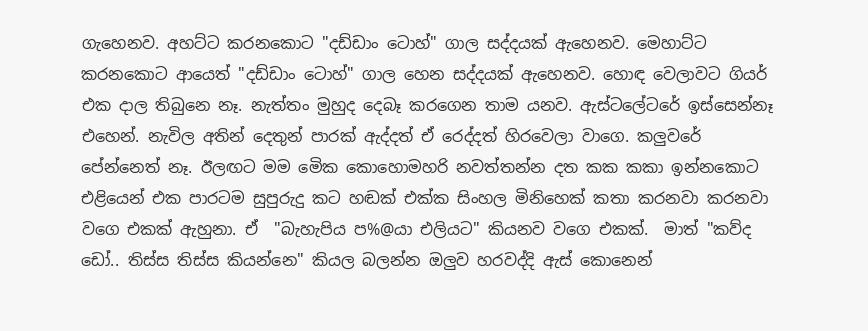ගැහෙනව. අහට්ට කරනකොට "දඩ්ඩාං ටොහ්" ගාල සද්දයක් ඇහෙනව. මෙහාට්ට කරනකොට ආයෙත් "දඩ්ඩාං ටොහ්" ගාල හෙන සද්දයක් ඇහෙනව. හොඳ වෙලාවට ගියර් එක දාල තිබුනෙ නෑ. නැත්තං මුහුද දෙබෑ කරගෙන තාම යනව. ඇස්ටලේටරේ ඉස්සෙන්නෑ එහෙන්. නැවිල අතින් දෙතුන් පාරක් ඇද්දත් ඒ රෙද්දත් හිරවෙලා වාගෙ. කලුවරේ පේන්නෙත් නෑ. ඊලඟට මම මෙික කොහොමහරි නවත්තන්න දත කක කකා ඉන්නකොට එළියෙන් එක පාරටම සුපුරුදු කට හඬක් එක්ක සිංහල මිනිහෙක් කතා කරනවා කරනවා වගෙ එකක් ඇහුනා. ඒ  "බැහැපිය ප%@යා එලියට" කියනව වගෙ එකක්.  මාත් "කව්ද ඩෝ.. තිස්ස තිස්ස කියන්නෙ" කියල බලන්න ඔලුව හරවද්දි ඇස් කොනෙන්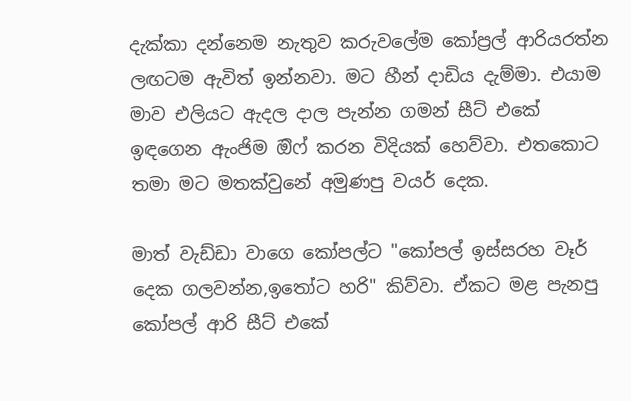දැක්කා දන්නෙම නැතුව කරුවලේම කෝප්‍රල් ආරියරත්න ලඟටම ඇවිත් ඉන්නවා. මට හීන් දාඩිය දැම්මා. එයාම මාව එලියට ඇදල දාල පැන්න ගමන් සීට් එකේ ඉඳගෙන ඇංජිම ඔිෆ් කරන විදියක් හෙව්වා. එතකොට තමා මට මතක්වුනේ අමුණපු වයර් දෙක.

මාත් වැඩ්ඩා වාගෙ කෝපල්ට "කෝපල් ඉස්සරහ වෑර් දෙක ගලවන්න,ඉතෝට හරි" කිව්වා. ඒකට මළ පැනපු කෝපල් ආරි සීට් එකේ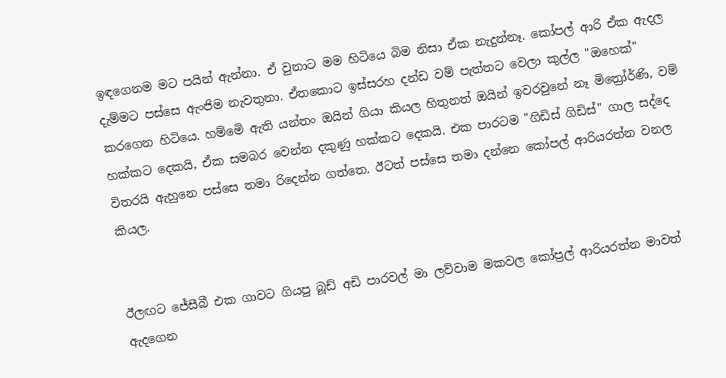ඉඳගෙනම මට පයින් ඇන්නා. ඒ වුනාට මම හිටියෙ බිම නිසා ඒක නැදුන්නෑ. කෝපල් ආරි ඒක ඇදල දැම්මට පස්සෙ ඇංජිම නැවතුනා. ඒතකොට ඉස්සරහ දන්ඩ වම් පැත්තට වෙලා කුල්ල "ඔහෙක්"  කරගෙන හිටියෙ. හම්මෙි ඇති යන්තං ඔයින් ගියා කියල හිතුනත් ඔයින් ඉවරවුනේ නෑ මිත්‍රෝර්ණි, වම් හක්කට දෙකයි, ඒක සමබර වෙන්න දකුණු හක්කට දෙකයි. එක පාරටම "ගිඩිස් ගිඩිස්" ගාල සද්දෙ විතරයි ඇහුනෙ පස්සෙ තමා රිදෙන්න ගත්තෙ. ඊටත් පස්සෙ තමා දන්නෙ කෝපල් ආරියරත්න වනල කියල.


ඊලඟට ජේසීබී එක ගාවට ගියපු බූඩ් අඩි පාරවල් මා ලව්වාම මකවල කෝප්‍රල් ආරියරත්න මාවත් ඇදගෙන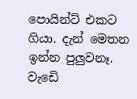පොයින්ට් එකට ගියා. දැන් මෙතන ඉන්න පුලුවනෑ. වැඩෙි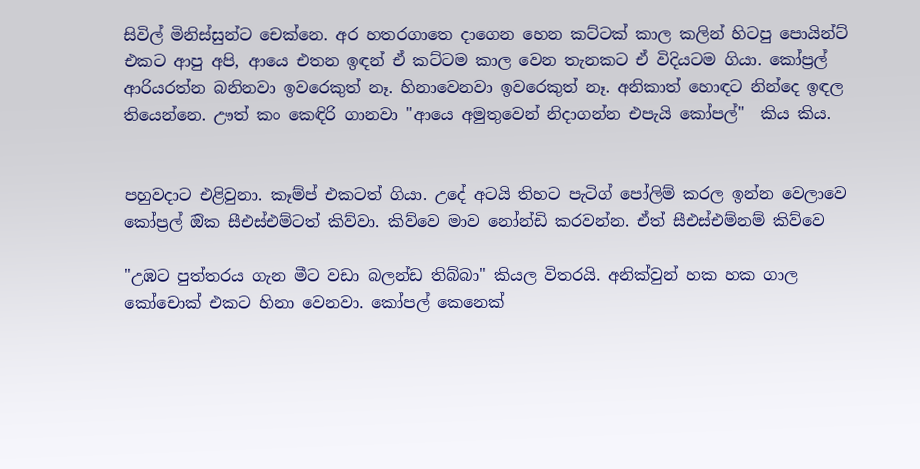සිවිල් මිනිස්සුන්ට චෙක්නෙ. අර හතරගාතෙ දාගෙන හෙන කට්ටක් කාල කලින් හිටපු පොයින්ට් එකට ආපු අපි, ආයෙ එතන ඉඳන් ඒ කට්ටම කාල වෙන තැනකට ඒ විදියටම ගියා. කෝප්‍රල් ආරියරත්න බනිනවා ඉවරෙකුත් නෑ. හිනාවෙනවා ඉවරෙකුත් නෑ. අනිකාත් හොඳට නින්දෙ ඉඳල තියෙන්නෙ. ඌත් කං කෙඳිරි ගානවා "ආයෙ අමුතුවෙන් නිදාගන්න එපැයි කෝපල්"  කිය කිය.


පහුවදාට එළිවුනා. කෑම්ප් එකටත් ගියා. උදේ අටයි තිහට පැටිග් පෝලිම් කරල ඉන්න වෙලාවෙ කෝප්‍රල් ඔික සීඑස්එම්ටත් කිව්වා. කිව්වෙ මාව නෝන්ඩි කරවන්න. ඒත් සීඑස්එම්නම් කිව්වෙ

"උඹට පුත්තරය ගැන මීට වඩා බලන්ඩ තිබ්බා" කියල විතරයි. අනික්වුන් හක හක ගාල කෝචොක් එකට හිනා වෙනවා. කෝපල් කෙනෙක්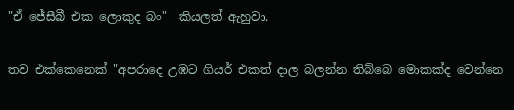"ඒ ජේසීබී එක ලොකුද බං"  කියලත් ඇහුවා.

තව එක්කෙනෙක් "අපරාදෙ උඹට ගියර් එකත් දාල බලන්න තිබ්බෙ මොකක්ද වෙන්නෙ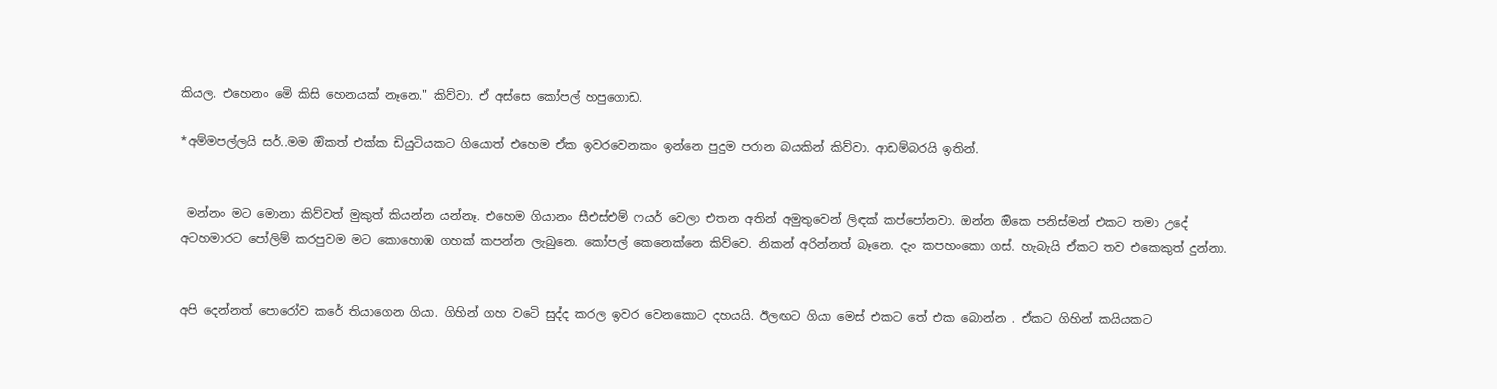කියල. එහෙනං මෙි කිසි හෙනයක් නෑනෙ." කිව්වා. ඒ අස්සෙ කෝපල් හපුගොඩ.

*අම්මපල්ලයි සර්..මම ඔිකත් එක්ක ඩියුටියකට ගියොත් එහෙම ඒක ඉවරවෙනකං ඉන්නෙ පුදුම පරාන බයකින් කිව්වා. ආඩම්බරයි ඉතින්.


 මන්නං මට මොනා කිව්වත් මුකුත් කියන්න යන්නෑ. එහෙම ගියානං සීඑස්එම් ෆයර් වෙලා එතන අතින් අමුතුවෙන් ලිඳක් කප්පෝනවා. ඔන්න ඔිකෙ පනිස්මන් එකට තමා උදේ අටහමාරට පෝලිම් කරපුවම මට කොහොඹ ගහක් කපන්න ලැබුනෙ. කෝපල් කෙනෙක්නෙ කිව්වෙ. නිකන් අරින්නත් බෑනෙ. දැං කපහංකො ගස්. හැබැයි ඒකට තව එකෙකුත් දුන්නා.


අපි දෙන්නත් පොරෝව කරේ තියාගෙන ගියා. ගිහින් ගහ වටෙි සුද්ද කරල ඉවර වෙනකොට දහයයි. ඊලඟට ගියා මෙස් එකට තේ එක බොන්න . ඒකට ගිහින් කයියකට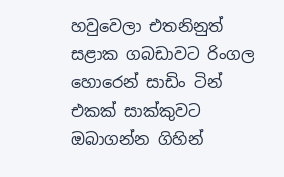හවුවෙලා එතනිනුත් සළාක ගබඩාවට රිංගල හොරෙන් සාඩිං ටින් එකක් සාක්කුවට ඔබාගන්න ගිහින්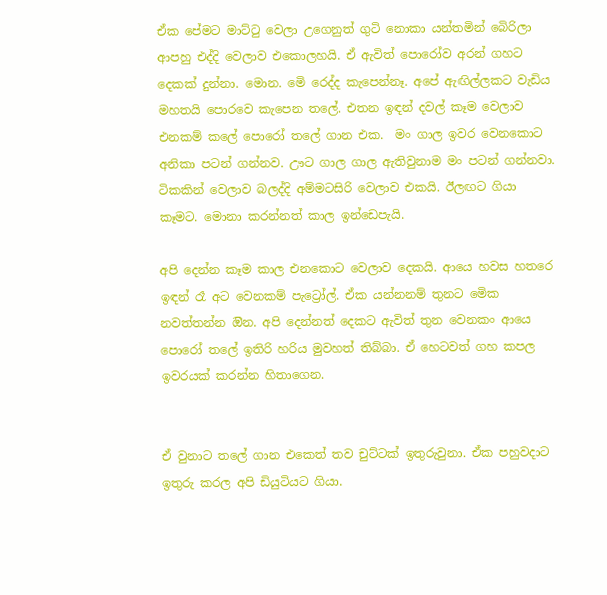ඒක පේමට මාට්ටු වෙලා උගෙනුත් ගුටි නොකා යන්තමින් බෙිරිලා ආපහු එද්දි වෙලාව එකොලහයි. ඒ ඇවිත් පොරෝව අරන් ගහට දෙකක් දුන්නා. මොන. මෙි රෙද්ද කැපෙන්නෑ. අපේ ඇඟිල්ලකට වැඩිය මහතයි පොරවෙ කැපෙන තලේ. එතන ඉඳන් දවල් කෑම වෙලාව එනකම් කලේ පොරෝ තලේ ගාන එක.  මං ගාල ඉවර වෙනකොට අනිකා පටන් ගන්නව. ඌට ගාල ගාල ඇතිවුනාම මං පටන් ගන්නවා. ටිකකින් වෙලාව බලද්දි අම්මටසිරි වෙලාව එකයි. ඊලඟට ගියා කෑමට. මොනා කරන්නත් කාල ඉන්ඩෙපැයි.

අපි දෙන්න කෑම කාල එනකොට වෙලාව දෙකයි. ආයෙ හවස හතරෙ ඉඳන් රෑ අට වෙනකම් පැට්‍රෝල්. ඒක යන්නනම් තුනට මෙික නවත්තන්න ඔින. අපි දෙන්නත් දෙකට ඇවිත් තුන වෙනකං ආයෙ පොරෝ තලේ ඉතිරි හරිය මුවහත් තිබ්බා. ඒ හෙටවත් ගහ කපල ඉවරයක් කරන්න හිතාගෙන.


ඒ වුනාට තලේ ගාන එකෙත් තව චුට්ටක් ඉතුරුවුනා. ඒක පහුවදාට ඉතුරු කරල අපි ඩියුටියට ගියා.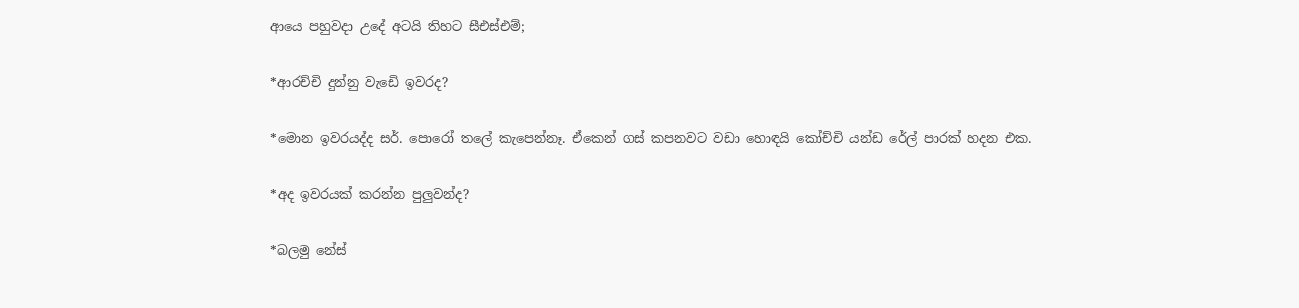ආයෙ පහුවදා උදේ අටයි තිහට සීඑස්එම්;

*ආරච්චි දුන්නු වැඩෙි ඉවරද?

*මොන ඉවරයද්ද සර්. පොරෝ තලේ කැපෙන්නෑ. ඒකෙන් ගස් කපනවට වඩා හොඳයි කෝච්චි යන්ඩ රේල් පාරක් හදන එක.

*අද ඉවරයක් කරන්න පුලුවන්ද?

*බලමු නේස්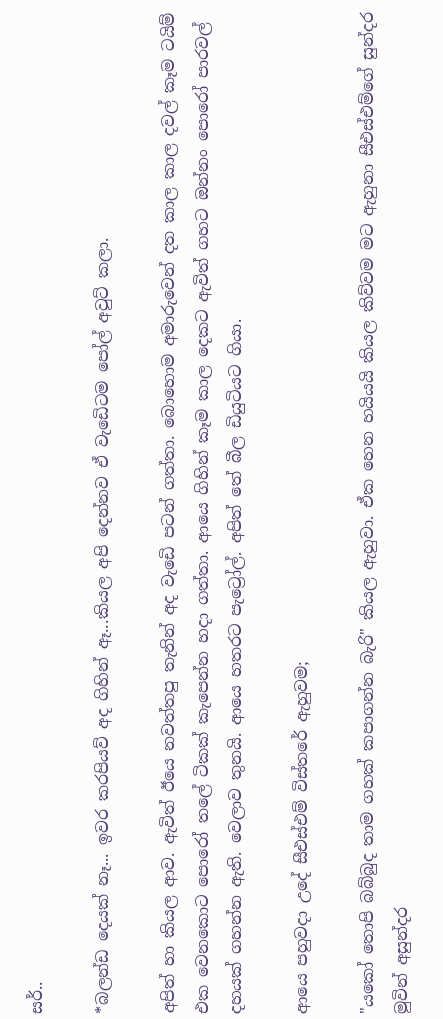සර්..

*බලන්ඩ දෙයක් නෑ... ඉවර කරපියව් අද ගිහින් ඈ...කියල අපි දෙන්නව ඒ වැඩෙිටම පෝල් අවුට් කලා.

අපිත් හා කියල ආව. ඇවිත් ඊයෙ නවත්තපු තැනින් අද වැඩෙි පටන් ගත්තා. බොහොම අමාරුවෙන් දත කාල කාල දවල් කෑම ටයිම් එක වෙනකොට පොරෝ තලේ ටිකක් කැපෙන්න හදා ගත්තා. ආයෙ ගිහින් කෑම කාල දෙකට ඇවිත් ගහට ඔන්නං පොරෝ පාරවල් දහයක් ගහන්න ඇති. වෙලාව තුනයි. ආයෙ හතරට පැට්‍රෝල්. අපිත් තේ බීල ඩියුටියට ගියා.

ආයෙ පහුවදා උදේ සීඑස්එම් විස්තරේ ඇහුවම;

"යකෝ තොපි බබ්බුද තාම ගහක් කපාගන්න බැරි" කියල ඇහුවා. ඒක හෙන හයියයි කියල කිව්වම මට ඇහුනා සීඑස්එම්ගේ සුන්දර මුවින් අසුන්දර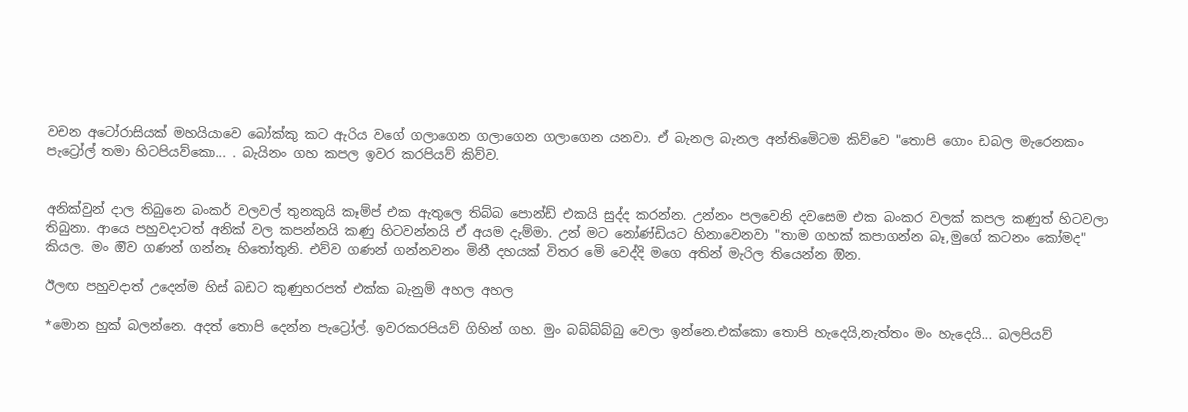වචන අටෝරාසියක් මහයියාවෙ බෝක්කු කට ඇරිය වගේ ගලාගෙන ගලාගෙන ගලාගෙන යනවා. ඒ බැනල බැනල අන්තිමෙිටම කිව්වෙ "තොපි ගොං ඩබල මැරෙනකං පැට්‍රෝල් තමා හිටපියව්කො... . බැයිනං ගහ කපල ඉවර කරපියව් කිව්ව.


අනික්වුන් දාල තිබුනෙ බංකර් වලවල් තුනකුයි කෑම්ප් එක ඇතුලෙ තිබ්බ පොන්ඩ් එකයි සුද්ද කරන්න. උන්නං පලවෙනි දවසෙම එක බංකර වලක් කපල කණුත් හිටවලා තිබුනා. ආයෙ පහුවදාටත් අනික් වල කපන්නයි කණු හිටවන්නයි ඒ අයම දැම්මා. උන් මට නෝණ්ඩියට හිනාවෙනවා "තාම ගහක් කපාගන්න බෑ,මුගේ කටනං කෝමද" කියල. මං ඔිව ගණන් ගන්නෑ හිතෝතුනි. එව්ව ගණන් ගන්නවනං මිනී දහයක් විතර මෙි වෙද්දි මගෙ අතින් මැරිල තියෙන්න ඔින.

ඊලඟ පහුවදාත් උදෙන්ම හිස් බඩට කුණුහරපත් එක්ක බැනුම් අහල අහල

*මොන හුක් බලන්නෙ. අදත් තොපි දෙන්න පැට්‍රෝල්. ඉවරකරපියව් ගිහින් ගහ. මුං බබ්බ්බ්බු වෙලා ඉන්නෙ.එක්කො තොපි හැදෙයි,නැත්තං මං හැදෙයි... බලපියව්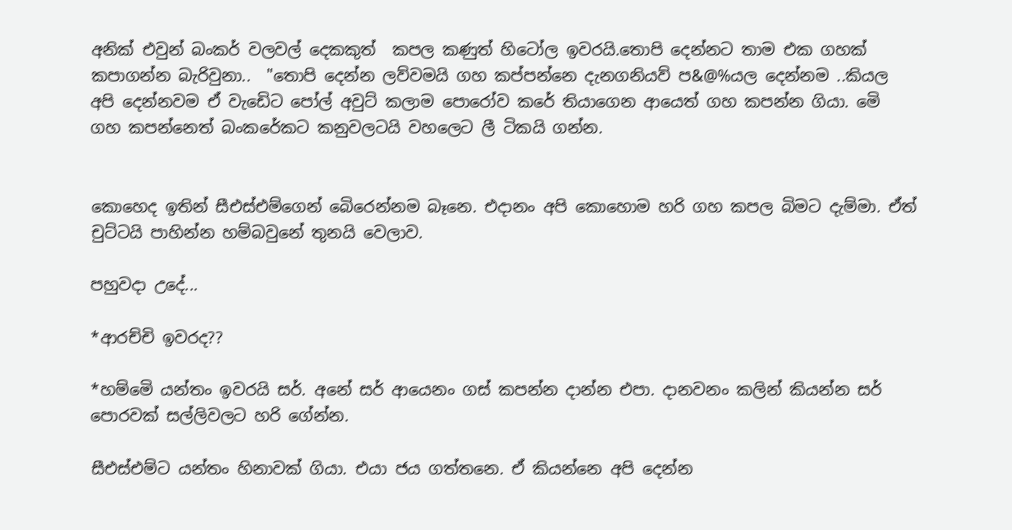අනික් එවුන් බංකර් වලවල් දෙකකුත්  කපල කණුත් හිටෝල ඉවරයි.තොපි දෙන්නට තාම එක ගහක් කපාගන්න බැරිවුනා..  "තොපි දෙන්න ලව්වමයි ගහ කප්පන්නෙ දැනගනියව් ප&@%යල දෙන්නම ..කියල  අපි දෙන්නවම ඒ වැඩෙිට පෝල් අවුට් කලාම පොරෝව කරේ තියාගෙන ආයෙත් ගහ කපන්න ගියා. මෙි ගහ කපන්නෙත් බංකරේකට කනුවලටයි වහලෙට ලී ටිකයි ගන්න.


කොහෙද ඉතින් සීඑස්එම්ගෙන් බෙිරෙන්නම බෑනෙ. එදානං අපි කොහොම හරි ගහ කපල බිමට දැම්මා. ඒත් චුට්ටයි පාහින්න හම්බවුනේ තුනයි වෙලාව.

පහුවදා උදේ...

*ආරච්චි ඉවරද??

*හම්මෙි යන්තං ඉවරයි සර්. අනේ සර් ආයෙනං ගස් කපන්න දාන්න එපා. දානවනං කලින් කියන්න සර් පොරවක් සල්ලිවලට හරි ගේන්න.

සීඑස්එම්ට යන්තං හිනාවක් ගියා. එයා ජය ගත්තනෙ. ඒ කියන්නෙ අපි දෙන්න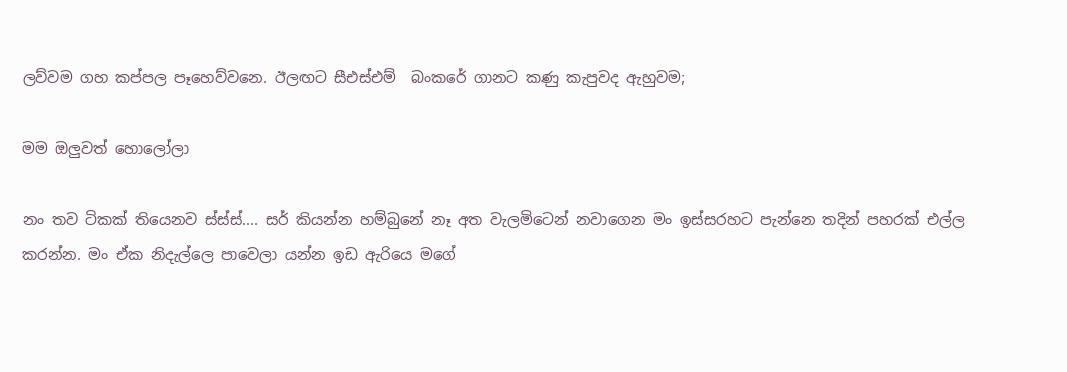ලව්වම ගහ කප්පල පෑහෙව්වනෙ. ඊලඟට සීඑස්එම්  බංකරේ ගානට කණු කැපුවද ඇහුවම;

මම ඔලුවත් හොලෝලා

නං තව ටිකක් තියෙනව ස්ස්ස්.... සර් කියන්න හම්බුනේ නෑ අත වැලමිටෙන් නවාගෙන මං ඉස්සරහට පැන්නෙ තදින් පහරක් එල්ල කරන්න. මං ඒක නිදැල්ලෙ පාවෙලා යන්න ඉඩ ඇරියෙ මගේ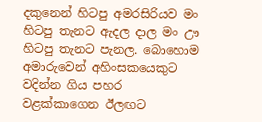දකුනෙන් හිටපු අමරසිරියව මං හිටපු තැනට ඇදල දාල මං ඌ හිටපු තැනට පැනල. බොහොම අමාරුවෙන් අහිංසකයෙකුට වදින්න ගිය පහර වළක්කාගෙන ඊලඟට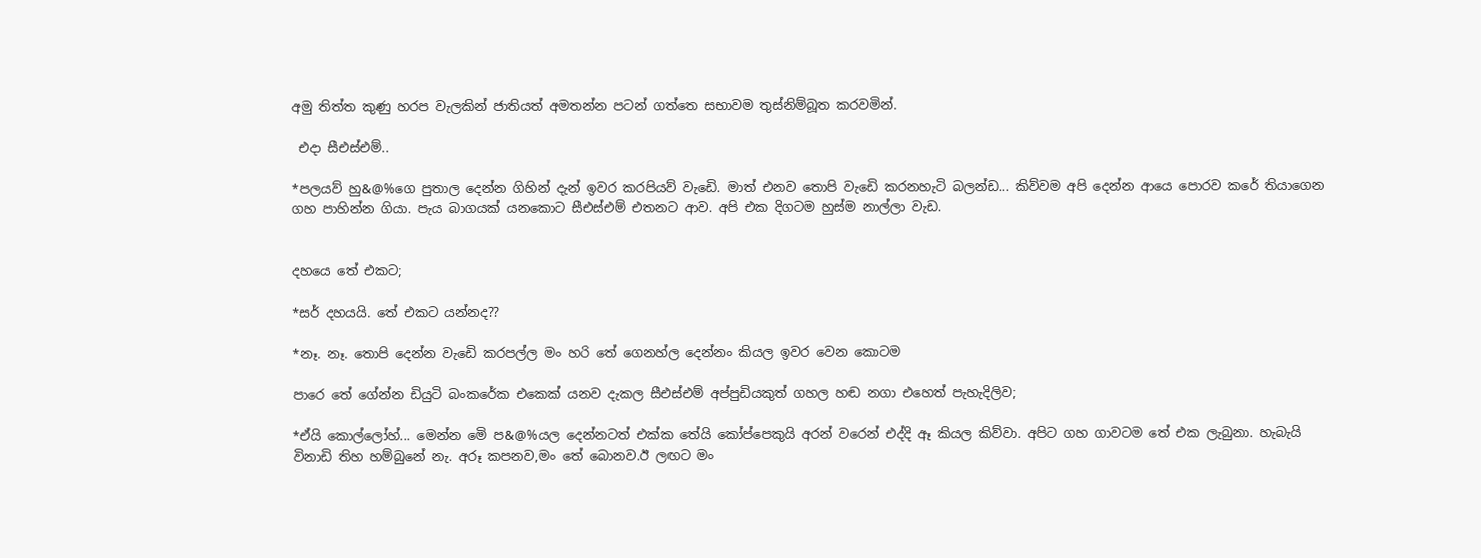අමු තිත්ත කුණු හරප වැලකින් ජාතියත් අමතන්න පටන් ගත්තෙ සභාවම තුස්නිම්බූත කරවමින්.

 එදා සීඑස්එම්..

*පලයව් හු&@%ගෙ පුතාල දෙන්න ගිහින් දැන් ඉවර කරපියව් වැඩෙි. මාත් එනව තොපි වැඩෙි කරනහැටි බලන්ඩ... කිව්වම අපි දෙන්න ආයෙ පොරව කරේ තියාගෙන ගහ පාහින්න ගියා. පැය බාගයක් යනකොට සීඑස්එම් එතනට ආව. අපි එක දිගටම හුස්ම නාල්ලා වැඩ.


දහයෙ තේ එකට;

*සර් දහයයි. තේ එකට යන්නද??

*නෑ. නෑ. තොපි දෙන්න වැඩෙි කරපල්ල මං හරි තේ ගෙනහ්ල දෙන්නං කියල ඉවර වෙන කොටම

පාරෙ තේ ගේන්න ඩියුටි බංකරේක එකෙක් යනව දැකල සීඑස්එම් අප්පුඩියකුත් ගහල හඬ නගා එහෙත් පැහැදිලිව;

*ඒයි කොල්ලෝහ්... මෙන්න මෙි ප&@%යල දෙන්නටත් එක්ක තේයි කෝප්පෙකුයි අරන් වරෙන් එද්දි ඈ කියල කිව්වා. අපිට ගහ ගාවටම තේ එක ලැබුනා. හැබැයි විනාඩි තිහ හම්බුනේ නැ. අරූ කපනව,මං තේ බොනව.ඊ ලඟට මං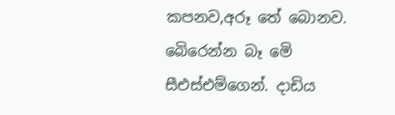කපනව,අරූ තේ බොනව. බෙිරෙන්න බෑ මෙි සීඑස්එම්ගෙන්. දාඩිය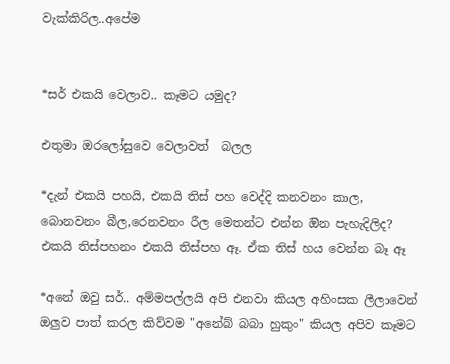වැක්කිරිල..අපේම


*සර් එකයි වෙලාව.. කෑමට යමුද?

එතුමා ඔරලෝසුවෙ වෙලාවත්  බලල

*දැන් එකයි පහයි, එකයි තිස් පහ වෙද්දි කනවනං කාල, බොනවනං බීල,රෙනවනං රීල මෙතන්ට එන්න ඔින පැහැදිලිද? එකයි තිස්පහනං එකයි තිස්පහ ඈ. ඒක තිස් හය වෙන්න බෑ ඈ

*අනේ ඔවු සර්.. අම්මපල්ලයි අපි එනවා කියල අහිංසක ලීලාවෙන් ඔලුව පාත් කරල කිව්වම "අනේබ් බබා හුකුං" කියල අපිව කෑමට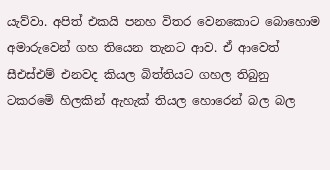යැව්වා. අපිත් එකයි පනහ විතර වෙනකොට බොහොම අමාරුවෙන් ගහ තියෙන තැනට ආව. ඒ ආවෙත් සීඑස්එම් එනවද කියල බිත්තියට ගහල තිබුනු ටකරමෙි හිලකින් ඇහැක් තියල හොරෙන් බල බල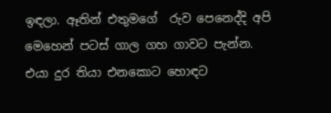ඉඳලා. ඈතින් එතුමගේ  රුව පෙනෙද්දි අපි මෙහෙන් පටස් ගාල ගහ ගාවට පැන්න. එයා දුර තියා එනකොට හොඳට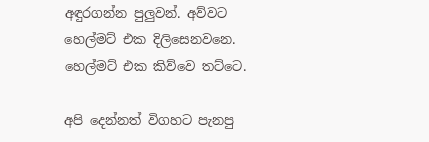අඳුරගන්න පුලුවන්. අව්වට හෙල්මට් එක දිලිසෙනවනෙ. හෙල්මට් එක කිව්වෙ තට්ටෙ.

අපි දෙන්නත් විගහට පැනපු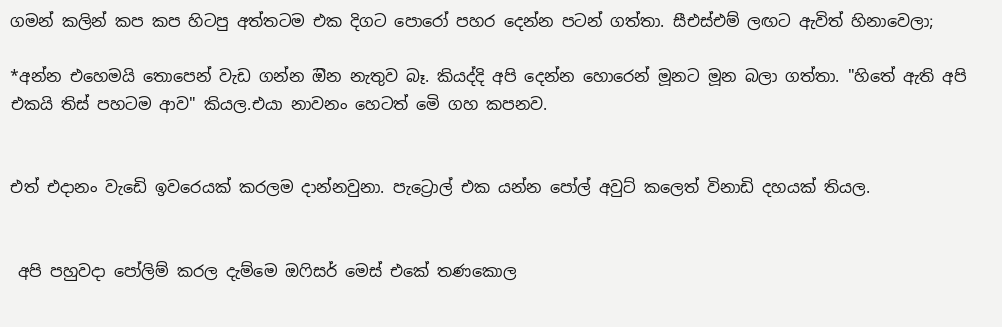ගමන් කලින් කප කප හිටපු අත්තටම එක දිගට පොරෝ පහර දෙන්න පටන් ගත්තා. සීඑස්එම් ලඟට ඇවිත් හිනාවෙලා;

*අන්න එහෙමයි තොපෙන් වැඩ ගන්න ඔින නැතුව බෑ. කියද්දි අපි දෙන්න හොරෙන් මූනට මූන බලා ගත්තා. "හිතේ ඇති අපි එකයි තිස් පහටම ආව" කියල.එයා නාවනං හෙටත් මෙි ගහ කපනව.


එත් එදානං වැඩෙි ඉවරෙයක් කරලම දාන්නවුනා. පැට්‍රොල් එක යන්න පෝල් අවුට් කලෙත් විනාඩි දහයක් තියල.


 අපි පහුවදා පෝලිම් කරල දැම්මෙ ඔෆිසර් මෙස් එකේ තණකොල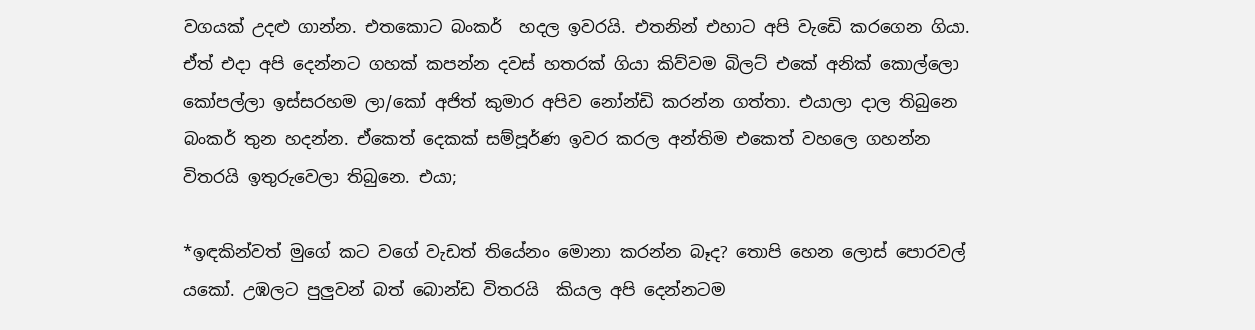වගයක් උදළු ගාන්න. එතකොට බංකර්  හදල ඉවරයි. එතනින් එහාට අපි වැඩෙි කරගෙන ගියා. ඒත් එදා අපි දෙන්නට ගහක් කපන්න දවස් හතරක් ගියා කිව්වම බිලට් එකේ අනික් කොල්ලො කෝපල්ලා ඉස්සරහම ලා/කෝ අජිත් කුමාර අපිව නෝන්ඩි කරන්න ගත්තා. එයාලා දාල තිබුනෙ බංකර් තුන හදන්න. ඒකෙත් දෙකක් සම්පූර්ණ ඉවර කරල අන්තිම එකෙත් වහලෙ ගහන්න විතරයි ඉතුරුවෙලා තිබුනෙ. එයා;

*ඉඳකින්වත් මුගේ කට වගේ වැඩත් තියේනං මොනා කරන්න බෑද? තොපි හෙන ලොස් පොරවල් යකෝ. උඹලට පුලුවන් බත් බොන්ඩ විතරයි  කියල අපි දෙන්නටම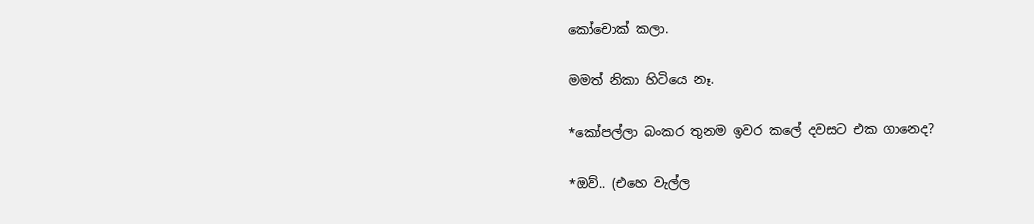කෝචොක් කලා.

මමත් නිකා හිටියෙ නෑ.

*කෝපල්ලා බංකර තුනම ඉවර කලේ දවසට එක ගානෙද?

*ඔව්.. (එහෙ වැල්ල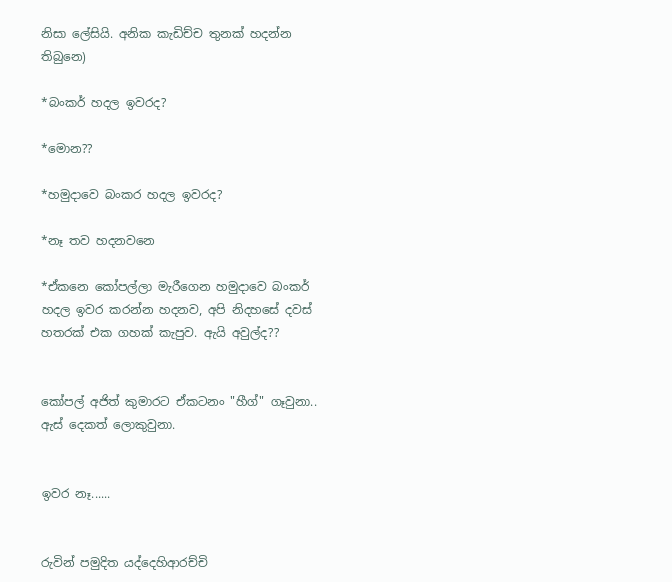නිසා ලේසියි. අනික කැඩිච්ච තුනක් හදන්න තිබුනෙ)

*බංකර් හදල ඉවරද?

*මොන??

*හමුදාවෙ බංකර හදල ඉවරද?

*නෑ තව හදනවනෙ

*ඒකනෙ කෝපල්ලා මැරීගෙන හමුදාවෙ බංකර් හදල ඉවර කරන්න හදනව, අපි නිදහසේ දවස් හතරක් එක ගහක් කැපුව. ඇයි අවුල්ද??


කෝපල් අජිත් කුමාරට ඒකටනං "හීග්" ගෑවුනා.. ඇස් දෙකත් ලොකුවුනා.


ඉවර නෑ......


රුවින් පමුදිත යද්දෙහිආරච්චි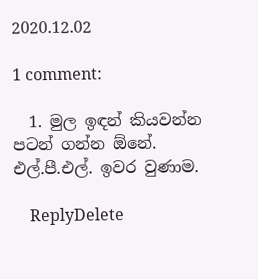2020.12.02

1 comment:

  1. මුල ඉඳන් කියවන්න පටන් ගන්න ඕනේ. එල්.පී.එල්. ඉවර වුණාම.

    ReplyDelete